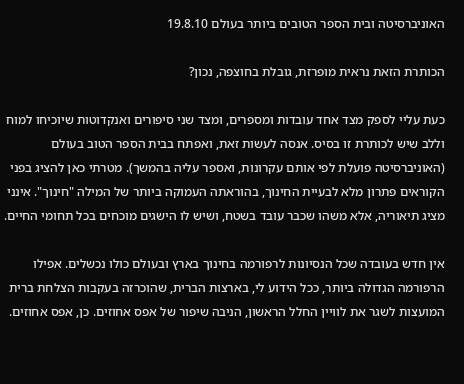האוניברסיטה ובית הספר הטובים ביותר בעולם 19.8.10

הכותרת הזאת נראית מופרזת, גובלת בחוצפה, נכון?

כעת עליי לספק מצד אחד עובדות ומספרים, ומצד שני סיפורים ואנקדוטות שיוכיחו למוח וללב שיש לכותרת זו בסיס. אנסה לעשות זאת, ואפתח בבית הספר הטוב בעולם (האוניברסיטה פועלת לפי אותם עקרונות, ואספר עליה בהמשך). מטרתי כאן להציג בפני הקוראים פתרון מלא לבעיית החינוך, בהוראתה העמוקה ביותר של המילה "חינוך". אינני מציג תיאוריה, אלא משהו שכבר עובד בשטח, ושיש לו הישגים מוכחים בכל תחומי החיים.

אין חדש בעובדה שכל הנסיונות לרפורמה בחינוך בארץ ובעולם כולו נכשלים. אפילו הרפורמה הגדולה ביותר, ככל הידוע לי, בארצות הברית, שהוכרזה בעקבות הצלחת ברית המועצות לשגר את לוויין החלל הראשון, הניבה שיפור של אפס אחוזים. כן, אפס אחוזים.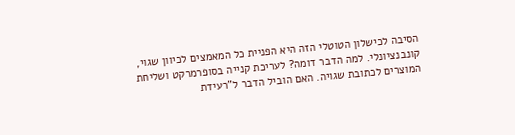הסיבה לכישלון הטוטלי הזה היא הפניית כל המאמצים לכיוון שגוי, קונבנציונלי. למה הדבר דומה? לעריכת קנייה בסופרמרקט ושליחת המוצרים לכתובת שגויה. האם הוביל הדבר ל"רעידת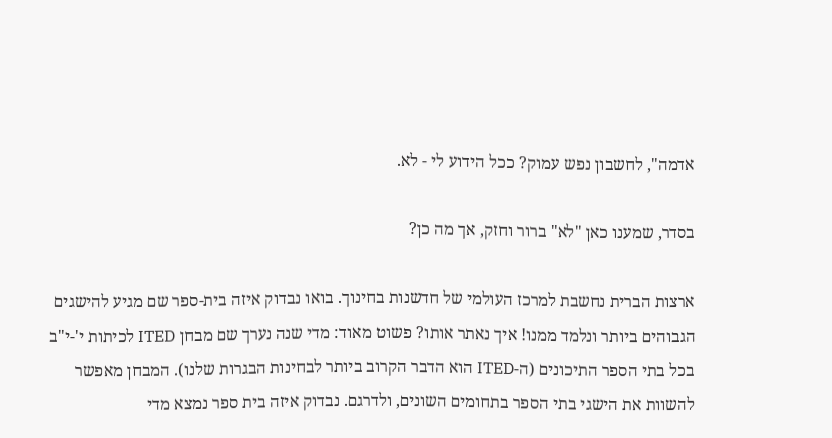אדמה", לחשבון נפש עמוק? ככל הידוע לי - לא.

בסדר, שמענו כאן "לא" ברור וחזק, אך מה כן?

ארצות הברית נחשבת למרכז העולמי של חדשנות בחינוך. בואו נבדוק איזה בית-ספר שם מגיע להישגים הגבוהים ביותר ונלמד ממנו! איך נאתר אותו? פשוט מאוד: מדי שנה נערך שם מבחן ITED לכיתות י'-י"ב בכל בתי הספר התיכונים (ה-ITED הוא הדבר הקרוב ביותר לבחינות הבגרות שלנו). המבחן מאפשר להשוות את הישגי בתי הספר בתחומים השונים, ולדרגם. נבדוק איזה בית ספר נמצא מדי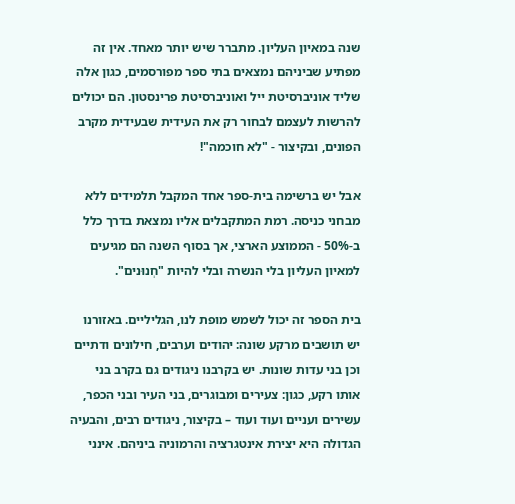שנה במאיון העליון. מתברר שיש יותר מאחד. אין זה מפתיע שביניהם נמצאים בתי ספר מפורסמים, כגון אלה שליד אוניברסיטת ייל ואוניברסיטת פרינסטון. הם יכולים להרשות לעצמם לבחור רק את העידית שבעידית מקרב הפונים, ובקיצור - "לא חוכמה"!

אבל יש ברשימה בית-ספר אחד המקבל תלמידים ללא מבחני כניסה. רמת המתקבלים אליו נמצאת בדרך כלל ב-50% - הממוצע הארצי, אך בסוף השנה הם מגיעים למאיון העליון בלי הנשרה ובלי להיות "חְנוּנים".

בית הספר זה יכול לשמש מופת לנו, הגליליים. באזורנו יש תושבים מרקע שונה: יהודים וערבים, חילונים ודתיים וכן בני עדות שונות. יש בקרבנו ניגודים גם בקרב בני אותו רקע, כגון: צעירים ומבוגרים, בני העיר ובני הכפר, עשירים ועניים ועוד ועוד – בקיצור, ניגודים רבים, והבעיה הגדולה היא יצירת אינטגרציה והרמוניה ביניהם. אינני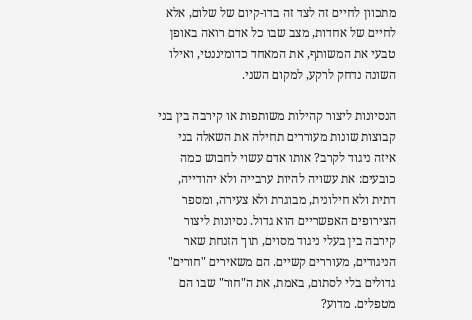מתכוון לחיים זה לצד זה בדו-קיום של שלום, אלא לחיים של אחדות, מצב שבו כל אדם רואה באופן טבעי את המשותף, את המאחד כדומיננטי, ואילו השונה נדחק לרקע, למקום השני.

הנסיונות ליצור קהילות משותפות או קירבה בין בני קבוצות שונות מעוררים תחילה את השאלה בני איזה ניגוד לקרב? אותו אדם עשוי לחבוש כמה כובעים: את עשויה להיות ערבייה ולא יהודייה, דתית ולא חילונית, מבוגרת ולא צעירה, ומספר הצירופים האפשריים הוא גדול. נסיונות ליצור קירבה בין בעלי ניגוד מסוים, תוך הזנחת שאר הניגודים, מעוררים קשיים. הם משאירים "חורים" גדולים בלי לסתום, באמת, את ה"חור" שבו הם מטפלים. מדוע?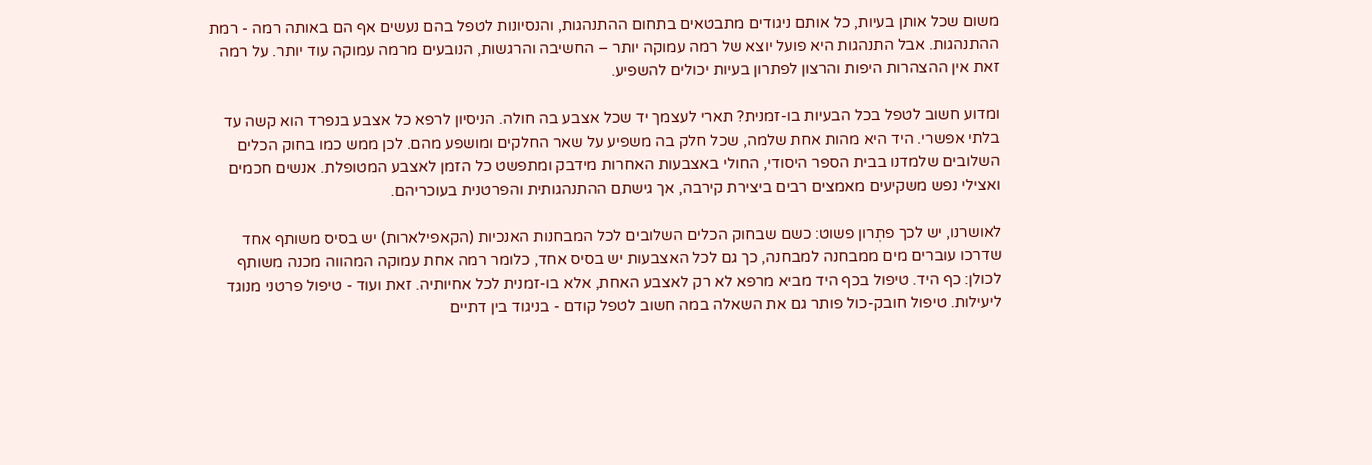משום שכל אותן בעיות, כל אותם ניגודים מתבטאים בתחום ההתנהגות, והנסיונות לטפל בהם נעשים אף הם באותה רמה - רמת ההתנהגות. אבל התנהגות היא פועל יוצא של רמה עמוקה יותר – החשיבה והרגשות, הנובעים מרמה עמוקה עוד יותר. על רמה זאת אין ההצהרות היפות והרצון לפתרון בעיות יכולים להשפיע.

ומדוע חשוב לטפל בכל הבעיות בו-זמנית? תארי לעצמך יד שכל אצבע בה חולה. הניסיון לרפא כל אצבע בנפרד הוא קשה עד בלתי אפשרי. היד היא מהות אחת שלמה, שכל חלק בה משפיע על שאר החלקים ומושפע מהם. לכן ממש כמו בחוק הכלים השלובים שלמדנו בבית הספר היסודי, החולי באצבעות האחרות מידבק ומתפשט כל הזמן לאצבע המטופלת. אנשים חכמים ואצילי נפש משקיעים מאמצים רבים ביצירת קירבה, אך גישתם ההתנהגותית והפרטנית בעוכריהם.

לאושרנו, יש לכך פתְרון פשוט: כשם שבחוק הכלים השלובים לכל המבחנות האנכיות (הקאפילארות) יש בסיס משותף אחד שדרכו עוברים מים ממבחנה למבחנה, כך גם לכל האצבעות יש בסיס אחד, כלומר רמה אחת עמוקה המהווה מכנה משותף לכולן: כף היד. טיפול בכף היד מביא מרפא לא רק לאצבע האחת, אלא בו-זמנית לכל אחיותיה. זאת ועוד - טיפול פרטני מנוגד ליעילות. טיפול חובק-כול פותר גם את השאלה במה חשוב לטפל קודם - בניגוד בין דתיים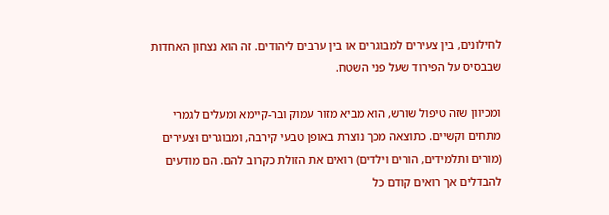לחילונים, בין צעירים למבוגרים או בין ערבים ליהודים. זה הוא נצחון האחדות שבבסיס על הפירוד שעל פני השטח.

ומכיוון שזה טיפול שורש, הוא מביא מזור עמוק ובר-קיימא ומעלים לגמרי מתחים וקשיים. כתוצאה מכך נוצרת באופן טבעי קירבה, ומבוגרים וּצעירים (מורים ותלמידים, הורים וילדים) רואים את הזולת כקרוב להם. הם מודעים להבדלים אך רואים קודם כל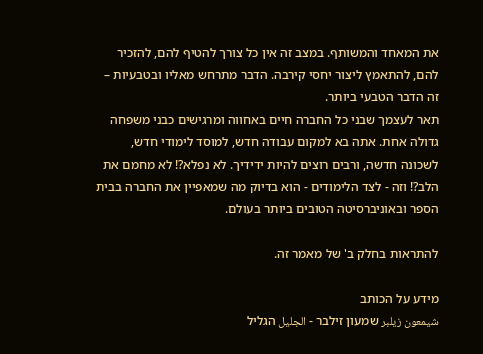את המאחד והמשותף. במצב זה אין כל צורך להטיף להם, להזכיר להם, להתאמץ ליצור יחסי קירבה. הדבר מתרחש מאליו ובטבעיות – זה הדבר הטבעי ביותר.
תאר לעצמך שבני כל החברה חיים באחווה ומרגישים כבני משפחה גדולה אחת. אתה בא למקום עבודה חדש, למוסד לימודי חדש, לשכונה חדשה, ורבים רוצים להיות ידידיך. לא נפלא?! לא מחמם את הלב?! וזה - לצד הלימודים - הוא בדיוק מה שמאפיין את החברה בבית הספר ובאוניברסיטה הטובים ביותר בעולם.

להתראות בחלק ב' של מאמר זה.

מידע על הכותב
شيمعون زيلبر שמעון זילבר - الجليل הגליל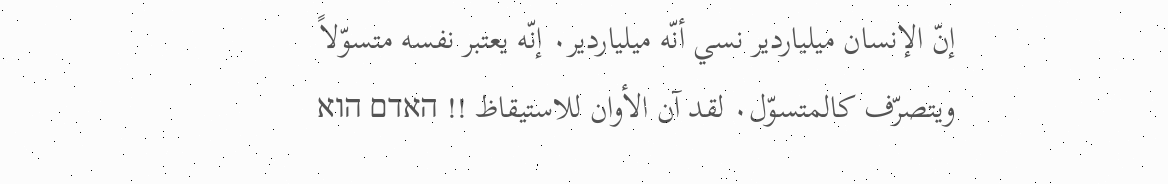إنّ الإنسان ميلياردير نسي أنّه ميلياردير٠ إنّه يعتبر نفسه متسوّلاً ويتصرّف كالمتسوّل٠ لقد آن الأوان للاستيقاظ !! האדם הוא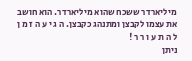מיליארדר ששכח שהוא מיליארדר. הוא חושב את עצמו לקבצן ומתנהג כקבצן. ה ג י ע ה ז מ ן ל ה ת ע ו ר ר !
ניתן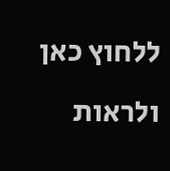ללחוץ כאן ולראות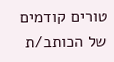טורים קודמים של הכותב/ת